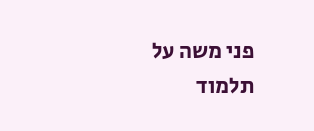פני משה על תלמוד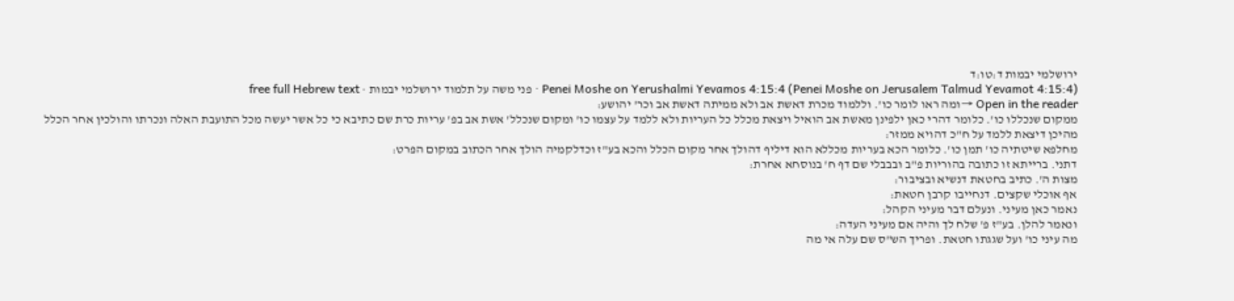ירושלמי יבמות ד:טו:ד
Penei Moshe on Yerushalmi Yevamos 4:15:4 (Penei Moshe on Jerusalem Talmud Yevamot 4:15:4) · פני משה על תלמוד ירושלמי יבמות · free full Hebrew text
Open in the reader →ומה ראו לומר כו'. וללמוד מכרת דאשת אב ולא ממיתה דאשת אב וכר' יהושע:
ממקום שנכללו כו'. כלומר דהרי כאן ילפינן מאשת אב הואיל ויצאת מכלל כל העריות ולא ללמד על עצמו כו' ומקום שנכלל' אשת אב בפ' עריות כרת שם כתיבא כי כל אשר יעשה מכל התועבת האלה ונכרתו והולכין אחר הכלל מהיכן דיצאת ללמד על ח"כ דהויא ממזר:
מחלפא שיטתיה כו' תמן כו'. כלומר הכא בעריות מכללא הוא דיליף דהולך אחר מקום הכלל והכא בע"ז וכדלקמיה הולך אחר הכתוב במקום הפרט:
דתני. ברייתא זו כתובה בהוריות פ"ב ובבבלי שם דף ח' בנוסחא אחרת:
מצות ה'. כתיב בחטאת דנשיא ובציבור:
אף אוכלי שקצים. דנחייבו קרבן חטאת:
נאמר כאן מעיני. ונעלם דבר מעיני הקהל:
ונאמר להלן. בע"ז פ' שלח לך והיה אם מעיני העדה:
מה עיני כו' ועל שגגתו חטאת. ופריך הש"ס שם עלה אי מה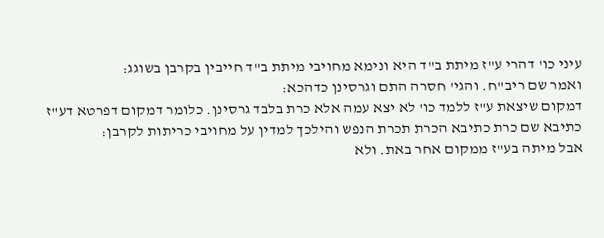עיני כו' דהרי ע"ז מיתת ב"ד היא ונימא מחויבי מיתת ב"ד חייבין בקרבן בשוגג:
ואמר שם ריב"ח. והגי' חסרה התם וגרסינן כדהכא:
דמקום שיצאת ע"ז ללמד כו' לא יצא עמה אלא כרת בלבד גרסינן. כלומר דמקום דפרטא דע"ז כתיבא שם כרת כתיבא הכרת תכרת הנפש והילכך למדין על מחויבי כריתות לקרבן:
אבל מיתה בע"ז ממקום אחר באת. ולא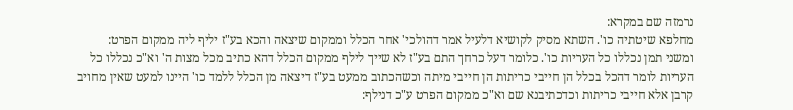נרמזה שם במקרא:
מחלפא שיטתיה כו'. השתא מסיק לקושיא דלעיל אמר דהולכי' אחר הכלל וממקום שיצאה והכא בע"ז יליף ליה ממקום הפרט:
ומשני תמן נכללו כל העריות כו'. כלומר דעל כרחך התם בע"ז לא שייך לילף ממקום הכלל דהא כתיב מכל מצות ה' וא"כ נכללו כל העריות לומר דהכל בכלל הן חייבי כריתות הן חייבי מיתה וכשהכתוב ממעט בע"ז דיצאה מן הכלל ללמד כו' היינו למעט שאין מחויב קרבן אלא חייבי כריתות וכדכתיבנא שם וא"כ ממקום הפרט ע"כ דנילף: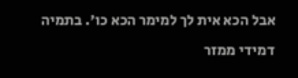אבל הכא אית לך למימר הכא כו'. בתמיה דמידי ממזר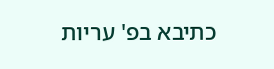כתיבא בפ' עריות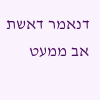דנאמר דאשת אב ממעט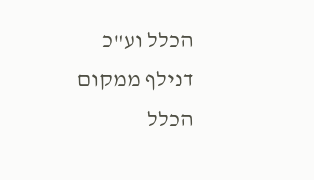הכלל וע"כ דנילף ממקום הכלל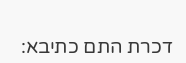דכרת התם כתיבא: